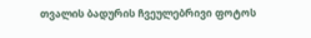თვალის ბადურის ჩვეულებრივი ფოტოს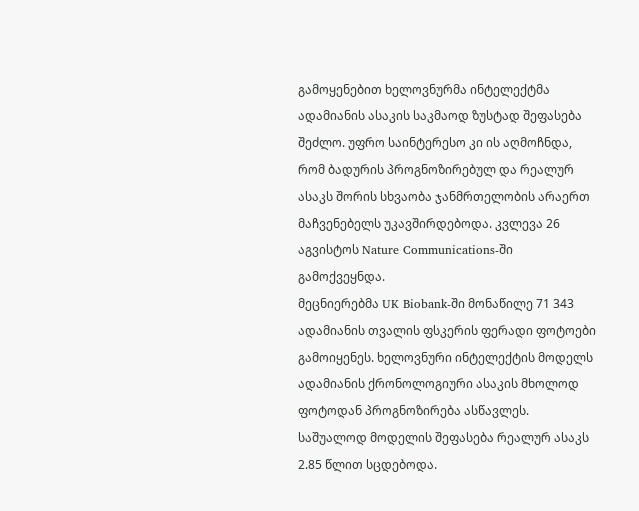გამოყენებით ხელოვნურმა ინტელექტმა ადამიანის ასაკის საკმაოდ ზუსტად შეფასება შეძლო. უფრო საინტერესო კი ის აღმოჩნდა, რომ ბადურის პროგნოზირებულ და რეალურ ასაკს შორის სხვაობა ჯანმრთელობის არაერთ მაჩვენებელს უკავშირდებოდა. კვლევა 26 აგვისტოს Nature Communications-ში გამოქვეყნდა.
მეცნიერებმა UK Biobank-ში მონაწილე 71 343 ადამიანის თვალის ფსკერის ფერადი ფოტოები გამოიყენეს. ხელოვნური ინტელექტის მოდელს ადამიანის ქრონოლოგიური ასაკის მხოლოდ ფოტოდან პროგნოზირება ასწავლეს. საშუალოდ მოდელის შეფასება რეალურ ასაკს 2.85 წლით სცდებოდა.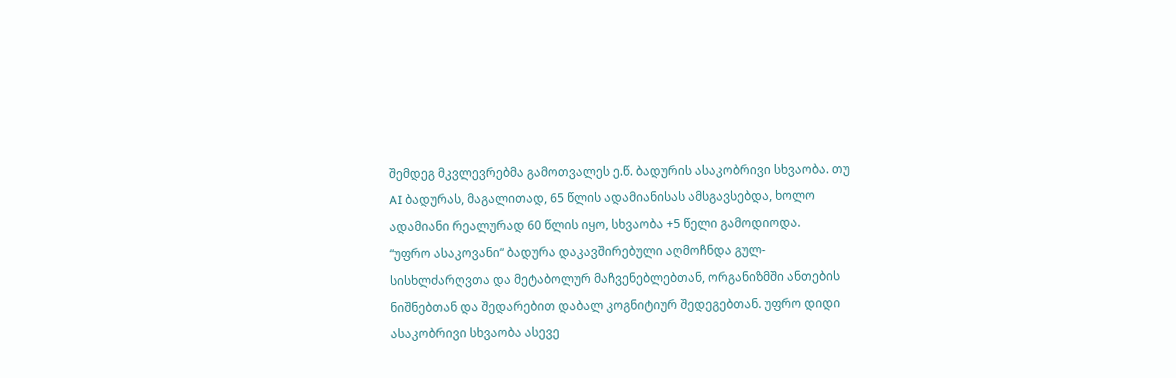შემდეგ მკვლევრებმა გამოთვალეს ე.წ. ბადურის ასაკობრივი სხვაობა. თუ AI ბადურას, მაგალითად, 65 წლის ადამიანისას ამსგავსებდა, ხოლო ადამიანი რეალურად 60 წლის იყო, სხვაობა +5 წელი გამოდიოდა.
“უფრო ასაკოვანი“ ბადურა დაკავშირებული აღმოჩნდა გულ-სისხლძარღვთა და მეტაბოლურ მაჩვენებლებთან, ორგანიზმში ანთების ნიშნებთან და შედარებით დაბალ კოგნიტიურ შედეგებთან. უფრო დიდი ასაკობრივი სხვაობა ასევე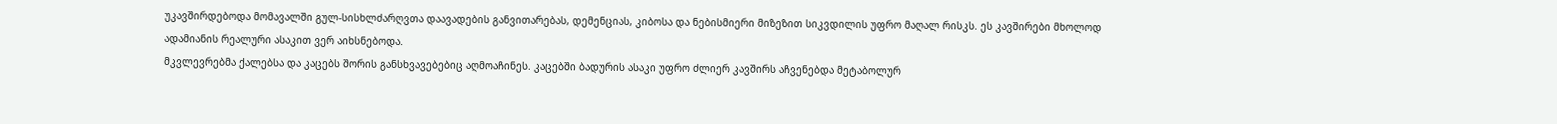უკავშირდებოდა მომავალში გულ-სისხლძარღვთა დაავადების განვითარებას, დემენციას, კიბოსა და ნებისმიერი მიზეზით სიკვდილის უფრო მაღალ რისკს. ეს კავშირები მხოლოდ ადამიანის რეალური ასაკით ვერ აიხსნებოდა.
მკვლევრებმა ქალებსა და კაცებს შორის განსხვავებებიც აღმოაჩინეს. კაცებში ბადურის ასაკი უფრო ძლიერ კავშირს აჩვენებდა მეტაბოლურ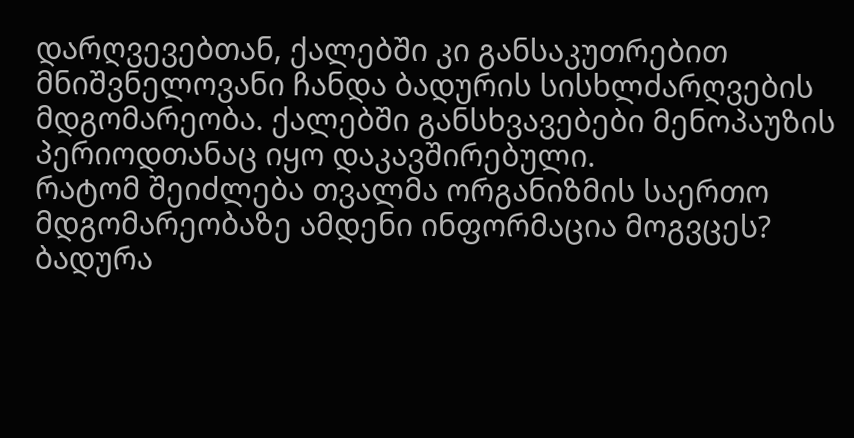დარღვევებთან, ქალებში კი განსაკუთრებით მნიშვნელოვანი ჩანდა ბადურის სისხლძარღვების მდგომარეობა. ქალებში განსხვავებები მენოპაუზის პერიოდთანაც იყო დაკავშირებული.
რატომ შეიძლება თვალმა ორგანიზმის საერთო მდგომარეობაზე ამდენი ინფორმაცია მოგვცეს? ბადურა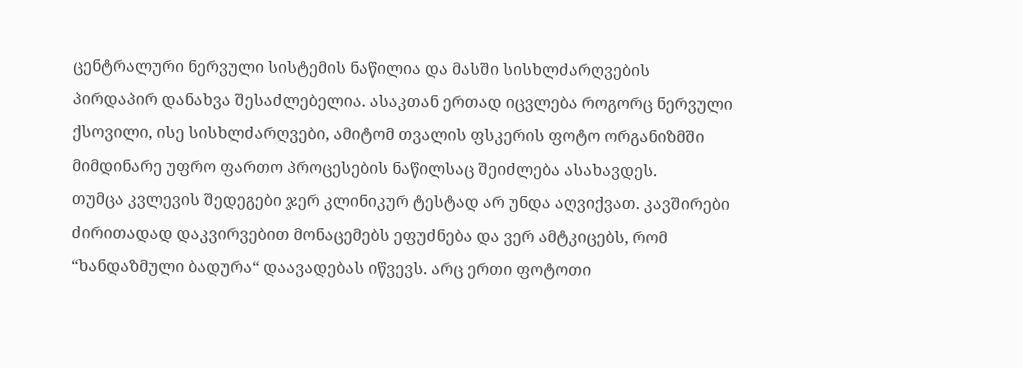ცენტრალური ნერვული სისტემის ნაწილია და მასში სისხლძარღვების პირდაპირ დანახვა შესაძლებელია. ასაკთან ერთად იცვლება როგორც ნერვული ქსოვილი, ისე სისხლძარღვები, ამიტომ თვალის ფსკერის ფოტო ორგანიზმში მიმდინარე უფრო ფართო პროცესების ნაწილსაც შეიძლება ასახავდეს.
თუმცა კვლევის შედეგები ჯერ კლინიკურ ტესტად არ უნდა აღვიქვათ. კავშირები ძირითადად დაკვირვებით მონაცემებს ეფუძნება და ვერ ამტკიცებს, რომ “ხანდაზმული ბადურა“ დაავადებას იწვევს. არც ერთი ფოტოთი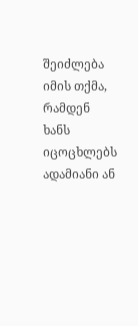შეიძლება იმის თქმა, რამდენ ხანს იცოცხლებს ადამიანი ან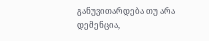განუვითარდება თუ არა დემენცია,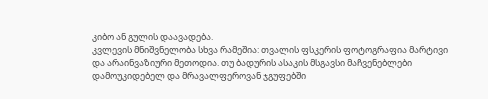კიბო ან გულის დაავადება.
კვლევის მნიშვნელობა სხვა რამეშია: თვალის ფსკერის ფოტოგრაფია მარტივი და არაინვაზიური მეთოდია. თუ ბადურის ასაკის მსგავსი მაჩვენებლები დამოუკიდებელ და მრავალფეროვან ჯგუფებში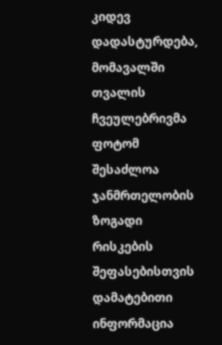კიდევ დადასტურდება, მომავალში თვალის ჩვეულებრივმა ფოტომ შესაძლოა ჯანმრთელობის ზოგადი რისკების შეფასებისთვის დამატებითი ინფორმაცია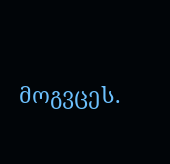მოგვცეს.